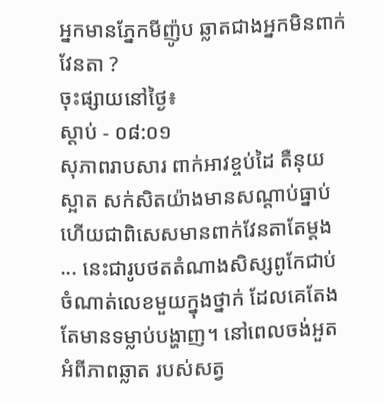អ្នកមានភ្នែកមីញ៉ូប ឆ្លាតជាងអ្នកមិនពាក់វែនតា ?
ចុះផ្សាយនៅថ្ងៃ៖
ស្តាប់ - ០៨:០១
សុភាពរាបសារ ពាក់អាវខ្ចប់ដៃ តឺនុយស្អាត សក់សិតយ៉ាងមានសណ្តាប់ធ្នាប់ ហើយជាពិសេសមានពាក់វែនតាតែម្តង ... នេះជារូបថតតំណាងសិស្សពូកែជាប់ចំណាត់លេខមួយក្នុងថ្នាក់ ដែលគេតែងតែមានទម្លាប់បង្ហាញ។ នៅពេលចង់អួតអំពីភាពឆ្លាត របស់សត្វ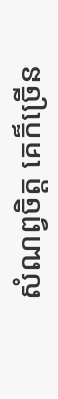សំណព្វចិត្ត គេក៏ច្រើន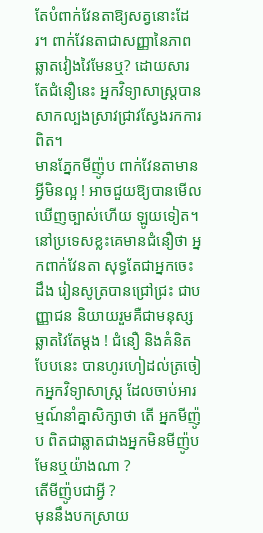តែបំពាក់វែនតាឱ្យសត្វនោះដែរ។ ពាក់វែនតាជាសញ្ញានៃភាពឆ្លាតវៀងវៃមែនឬ? ដោយសារតែជំនឿនេះ អ្នកវិទ្យាសាស្ត្របានសាកល្បងស្រាវជ្រាវស្វែងរកការពិត។
មានភ្នែកមីញ៉ូប ពាក់វែនតាមានអ្វីមិនល្អ ! អាចជួយឱ្យបានមើលឃើញច្បាស់ហើយ ឡូយទៀត។ នៅប្រទេសខ្លះគេមានជំនឿថា អ្នកពាក់វែនតា សុទ្ធតែជាអ្នកចេះដឹង រៀនសូត្របានជ្រៅជ្រះ ជាបញ្ញាជន និយាយរួមគឺជាមនុស្សឆ្លាតវៃតែម្តង ! ជំនឿ និងគំនិតបែបនេះ បានហូរហៀដល់ត្រចៀកអ្នកវិទ្យាសាស្ត្រ ដែលចាប់អារម្មណ៍នាំគ្នាសិក្សាថា តើ អ្នកមីញ៉ូប ពិតជាឆ្លាតជាងអ្នកមិនមីញ៉ូប មែនឬយ៉ាងណា ?
តើមីញ៉ូបជាអ្វី ?
មុននឹងបកស្រាយ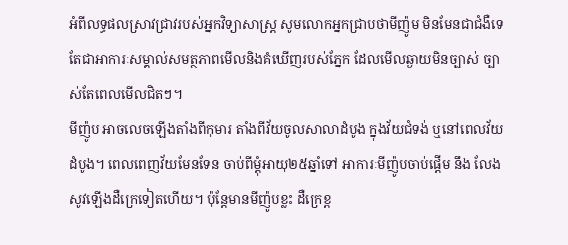អំពីលទ្ធផលស្រាវជ្រាវរបស់អ្នកវិទ្យាសាស្ត្រ សូមលោកអ្នកជ្រាបថាមីញ៉ូម មិនមែនជាជំងឺទេ តែជាអាការៈសម្គាល់សមត្ថភាពមើលនិងគំឃើញរបស់ភ្នែក ដែលមើលឆ្ងាយមិនច្បាស់ ច្បាស់តែពេលមើលជិតៗ។
មីញ៉ូប អាចលេចឡើងតាំងពីកុមារ តាំងពីវ័យចូលសាលាដំបូង ក្នុងវ័យជំទង់ ឬនៅពេលវ័យដំបូង។ ពេលពេញវ័យមែនទែន ចាប់ពីម្តុំអាយុ២៥ឆ្នាំទៅ អាការៈមីញ៉ូបចាប់ផ្តើម នឹង លែងសូវឡើងដឺក្រេទៀតហើយ។ ប៉ុន្តែមានមីញ៉ូបខ្លះ ដឺក្រេខ្ព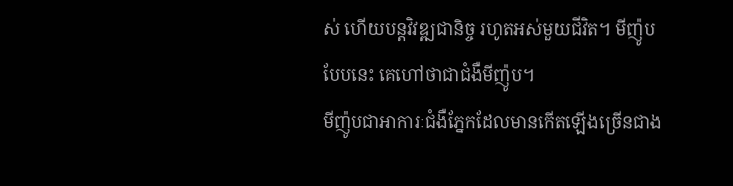ស់ ហើយបន្តវិវឌ្ឍជានិច្ច រហូតអស់មួយជីវិត។ មីញ៉ូបបែបនេះ គេហៅថាជាជំងឺមីញ៉ូប។
មីញ៉ូបជាអាការៈជំងឺភ្នែកដែលមានកើតឡើងច្រើនជាង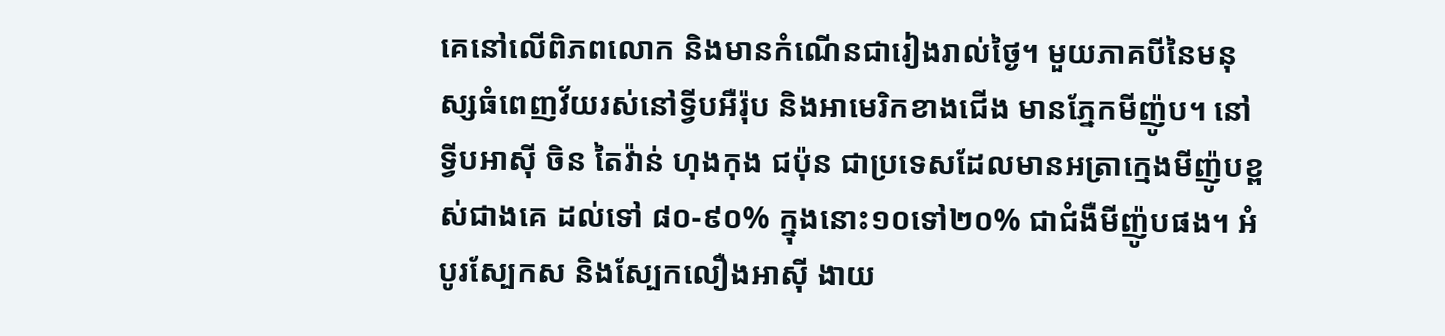គេនៅលើពិភពលោក និងមានកំណើនជារៀងរាល់ថ្ងៃ។ មួយភាគបីនៃមនុស្សធំពេញវ័យរស់នៅទ្វីបអឺរ៉ុប និងអាមេរិកខាងជើង មានភ្នែកមីញ៉ូប។ នៅទ្វីបអាស៊ី ចិន តៃវ៉ាន់ ហុងកុង ជប៉ុន ជាប្រទេសដែលមានអត្រាក្មេងមីញ៉ូបខ្ពស់ជាងគេ ដល់ទៅ ៨០-៩០% ក្នុងនោះ១០ទៅ២០% ជាជំងឺមីញ៉ូបផង។ អំបូរស្បែកស និងស្បែកលឿងអាស៊ី ងាយ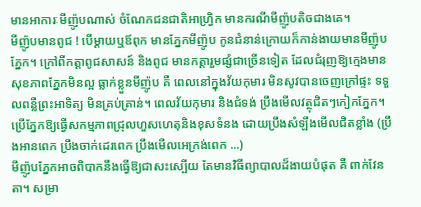មានអាការៈមីញ៉ូបណាស់ ចំណែកជនជាតិអាហ្វ្រិក មានករណីមីញ៉ូបតិចជាងគេ។
មីញ៉ូបមានពូជ ! បើម្តាយឬឪពុក មានភ្នែកមីញ៉ូប កូនជំនាន់ក្រោយក៏កាន់ងាយមានមីញ៉ូបភ្នែក។ ក្រៅពីកត្តាពូជសាសន៍ និងពូជ មានកត្តារួមផ្សំជាច្រើនទៀត ដែលជំរុញឱ្យក្មេងមានសុខភាពភ្នែកមិនល្អ ធ្លាក់ខ្លួនមីញ៉ូប គឺ ពេលនៅក្នុងវ័យកុមារ មិនសូវបានចេញក្រៅផ្ទះ ទទួលពន្លឺព្រះអាទិត្យ មិនគ្រប់គ្រាន់។ ពេលវ័យកុមារ និងជំទង់ ប្រឹងមើលវត្ថុជិតៗកៀកភ្នែក។ ប្រើភ្នែកឱ្យធ្វើសកម្មភាពជ្រុលហួសហេតុនិងខុសទំនង ដោយប្រឹងសំឡឹងមើលជិតខ្លាំង (ប្រឹងអានពេក ប្រឹងចាក់ដេរពេក ប្រឹងមើលអេក្រង់ពេក ...)
មីញ៉ូបភ្នែកអាចពិបាកនឹងធ្វើឱ្យជាសះស្បើយ តែមានវិធីព្យាបាលដ៏ងាយបំផុត គឺ ពាក់វែនតា។ សម្រា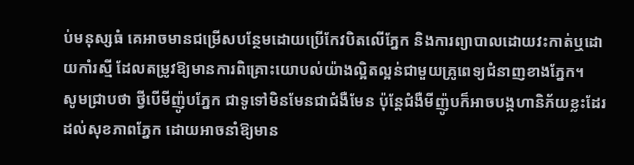ប់មនុស្សធំ គេអាចមានជម្រើសបន្ថែមដោយប្រើកែវបិតលើភ្នែក និងការព្យាបាលដោយវះកាត់ឬដោយកាំរស្មី ដែលតម្រូវឱ្យមានការពិគ្រោះយោបល់យ៉ាងល្អិតល្អន់ជាមួយគ្រូពេទ្យជំនាញខាងភ្នែក។
សូមជ្រាបថា ថ្វីបើមីញ៉ូបភ្នែក ជាទូទៅមិនមែនជាជំងឺមែន ប៉ុន្តែជំងឺមីញ៉ូបក៏អាចបង្កហានិភ័យខ្លះដែរដល់សុខភាពភ្នែក ដោយអាចនាំឱ្យមាន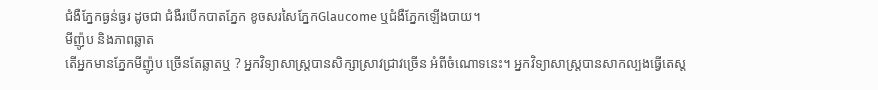ជំងឺភ្នែកធ្ងន់ធ្ងរ ដូចជា ជំងឺរបើកបាតភ្នែក ខូចសរសៃភ្នែកGlaucome ឬជំងឺភ្នែកឡើងបាយ។
មីញ៉ូប និងភាពឆ្លាត
តើអ្នកមានភ្នែកមីញ៉ូប ច្រើនតែឆ្លាតឬ ? អ្នកវិទ្យាសាស្ត្របានសិក្សាស្រាវជ្រាវច្រើន អំពីចំណោទនេះ។ អ្នកវិទ្យាសាស្ត្របានសាកល្បងធ្វើតេស្ត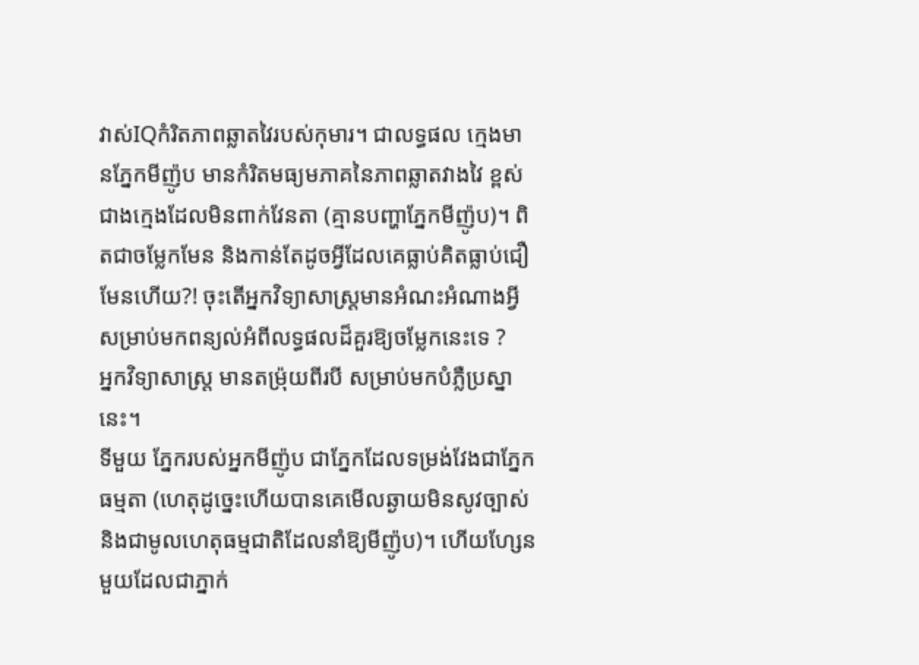វាស់IQកំរិតភាពឆ្លាតវៃរបស់កុមារ។ ជាលទ្ធផល ក្មេងមានភ្នែកមីញ៉ូប មានកំរិតមធ្យមភាគនៃភាពឆ្លាតវាងវៃ ខ្ពស់ ជាងក្មេងដែលមិនពាក់វែនតា (គ្មានបញ្ហាភ្នែកមីញ៉ូប)។ ពិតជាចម្លែកមែន និងកាន់តែដូចអ្វីដែលគេធ្លាប់គិតធ្លាប់ជឿមែនហើយ?! ចុះតើអ្នកវិទ្យាសាស្ត្រមានអំណះអំណាងអ្វីសម្រាប់មកពន្យល់អំពីលទ្ធផលដ៏គួរឱ្យចម្លែកនេះទេ ?
អ្នកវិទ្យាសាស្ត្រ មានតម្រ៉ុយពីរបី សម្រាប់មកបំភ្លឺប្រស្នានេះ។
ទីមួយ ភ្នែករបស់អ្នកមីញ៉ូប ជាភ្នែកដែលទម្រង់វែងជាភ្នែកធម្មតា (ហេតុដូច្នេះហើយបានគេមើលឆ្ងាយមិនសូវច្បាស់ និងជាមូលហេតុធម្មជាតិដែលនាំឱ្យមីញ៉ូប)។ ហើយហ្សែនមួយដែលជាភ្នាក់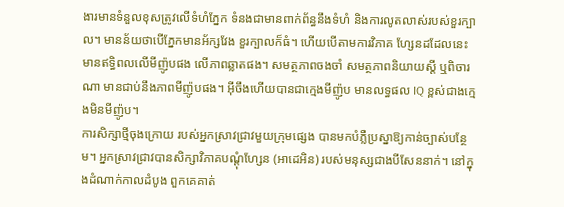ងារមានទំនួលខុសត្រូវលើទំហំភ្នែក ទំនងជាមានពាក់ព័ន្ធនឹងទំហំ និងការលូតលាស់របស់ខួរក្បាល។ មានន័យថាបើភ្នែកមានអ័ក្សវែង ខួរក្បាលក៏ធំ។ ហើយបើតាមការវិភាគ ហ្សែនដដែលនេះ មានឥទ្ធិពលលើមីញ៉ូបផង លើភាពឆ្លាតផង។ សមត្ថភាពចងចាំ សមត្ថភាពនិយាយស្តី ឬពិចារណា មានជាប់នឹងភាពមីញ៉ូបផង។ អ៊ីចឹងហើយបានជាក្មេងមីញ៉ូប មានលទ្ធផល IQ ខ្ពស់ជាងក្មេងមិនមីញ៉ូប។
ការសិក្សាថ្មីចុងក្រោយ របស់អ្នកស្រាវជ្រាវមួយក្រុមផ្សេង បានមកបំភ្លឺប្រស្នាឱ្យកាន់ច្បាស់បន្ថែម។ អ្នកស្រាវជ្រាវបានសិក្សាវិភាគបណ្តុំហ្សែន (អាដេអិន) របស់មនុស្សជាងបីសែននាក់។ នៅក្នុងដំណាក់កាលដំបូង ពួកគេគាត់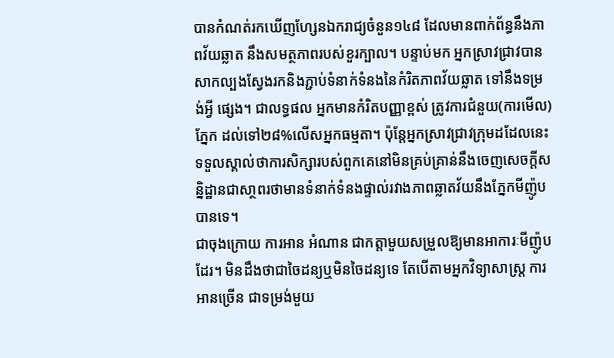បានកំណត់រកឃើញហ្សែនឯករាជ្យចំនួន១៤៨ ដែលមានពាក់ព័ន្ធនឹងភាពវ័យឆ្លាត នឹងសមត្ថភាពរបស់ខួរក្បាល។ បន្ទាប់មក អ្នកស្រាវជ្រាវបានសាកល្បងស្វែងរកនិងភ្ជាប់ទំនាក់ទំនងនៃកំរិតភាពវ័យឆ្លាត ទៅនឹងទម្រង់អ្វី ផ្សេង។ ជាលទ្ធផល អ្នកមានកំរិតបញ្ញាខ្ពស់ ត្រូវការជំនួយ(ការមើល)ភ្នែក ដល់ទៅ២៨%លើសអ្នកធម្មតា។ ប៉ុន្តែអ្នកស្រាវជ្រាវក្រុមដដែលនេះ ទទួលស្គាល់ថាការសិក្សារបស់ពួកគេនៅមិនគ្រប់គ្រាន់នឹងចេញសេចក្តីសន្និដ្ឋានជាសា្ថពរថាមានទំនាក់ទំនងផ្ទាល់រវាងភាពឆ្លាតវ័យនឹងភ្នែកមីញ៉ូបបានទេ។
ជាចុងក្រោយ ការអាន អំណាន ជាកត្តាមួយសម្រួលឱ្យមានអាការៈមីញ៉ូបដែរ។ មិនដឹងថាជាចៃដន្យឬមិនចៃដន្យទេ តែបើតាមអ្នកវិទ្យាសាស្ត្រ ការអានច្រើន ជាទម្រង់មួយ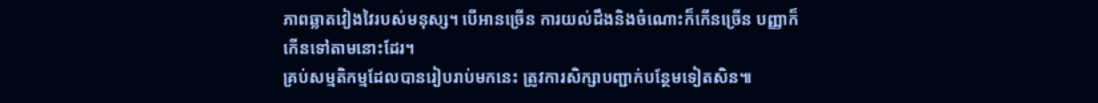ភាពឆ្លាតវៀងវៃរបស់មនុស្ស។ បើអានច្រើន ការយល់ដឹងនិងចំណោះក៏កើនច្រើន បញ្ញាក៏កើនទៅតាមនោះដែរ។
គ្រប់សម្មតិកម្មដែលបានរៀបរាប់មកនេះ ត្រូវការសិក្សាបញ្ជាក់បន្ថែមទៀតសិន៕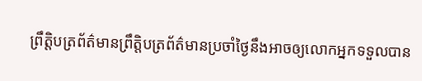ព្រឹត្តិបត្រព័ត៌មានព្រឹត្តិបត្រព័ត៌មានប្រចាំថ្ងៃនឹងអាចឲ្យលោកអ្នកទទួលបាន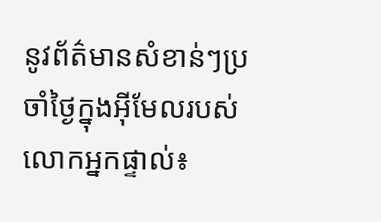នូវព័ត៌មានសំខាន់ៗប្រចាំថ្ងៃក្នុងអ៊ីមែលរបស់លោកអ្នកផ្ទាល់៖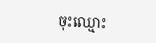ចុះឈ្មោះ